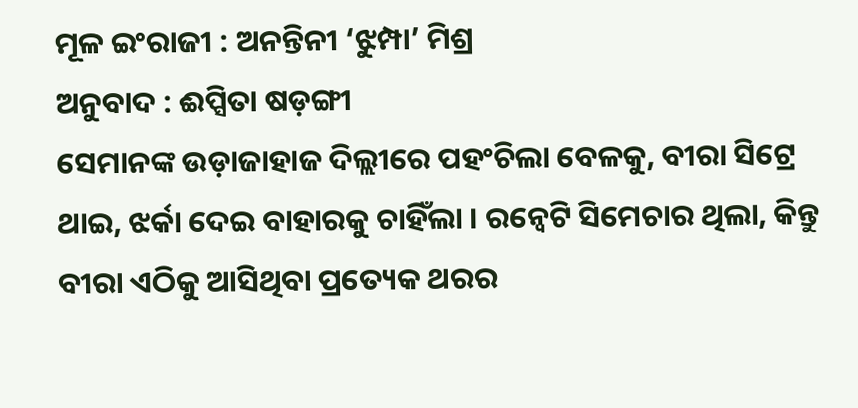ମୂଳ ଇଂରାଜୀ : ଅନନ୍ତିନୀ ‘ଝୁମ୍ପା’ ମିଶ୍ର
ଅନୁବାଦ : ଈପ୍ସିତା ଷଡ଼ଙ୍ଗୀ
ସେମାନଙ୍କ ଉଡ଼ାଜାହାଜ ଦିଲ୍ଲୀରେ ପହଂଚିଲା ବେଳକୁ, ବୀରା ସିଟ୍ରେ ଥାଇ, ଝର୍କା ଦେଇ ବାହାରକୁ ଚାହିଁଲା । ରନ୍ୱେଟି ସିମେଚାର ଥିଲା, କିନ୍ତୁ ବୀରା ଏଠିକୁ ଆସିଥିବା ପ୍ରତ୍ୟେକ ଥରର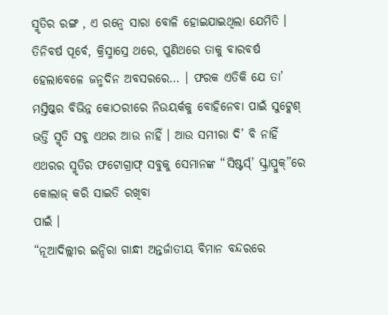ସ୍ମୃତିର ରଙ୍ଗ , ଏ ରନ୍ୱେ ସାରା ବୋଳି ହୋଇଯାଇଥିଲା ଯେମିତି । ତିନିବର୍ଷ ପୂର୍ବେ, କ୍ରିସ୍ମାସ୍ରେ ଥରେ, ପୁଣିଥରେ ତାକୁ ବାରବର୍ଷ ହେଲାବେଳେ ଜନ୍ମଦିନ ଅବସରରେ… । ଫରକ ଏତିକି ଯେ ତା’ ମସ୍ତିଷ୍କର ବିଭିନ୍ନ କୋଠରୀରେ ନିଉୟର୍କକୁ ବୋହିନେବା ପାଇଁ ସୁଟ୍କେଶ୍ ଭର୍ତ୍ତି ସ୍ମୃତି ସବୁ ଏଥର ଆଉ ନାହିଁ । ଆଉ ସମୀରା ଦି’ ବି ନାହିଁ ଏଥରର ସ୍ମୃତିର ଫଟୋଗ୍ରାଫ୍ ସବୁକୁ ସେମାନଙ୍କ “ସିଷ୍ଟର୍ସ୍’ ସ୍କ୍ରାପ୍ବୁକ୍”ରେ କୋଲାଜ୍ କରି ସାଇତି ରଖିବା
ପାଇଁ ।
“ନୂଆଦିଲ୍ଲୀର ଇନ୍ଦିରା ଗାନ୍ଧୀ ଅନ୍ତର୍ଜାତୀୟ ବିମାନ ବନ୍ଦରରେ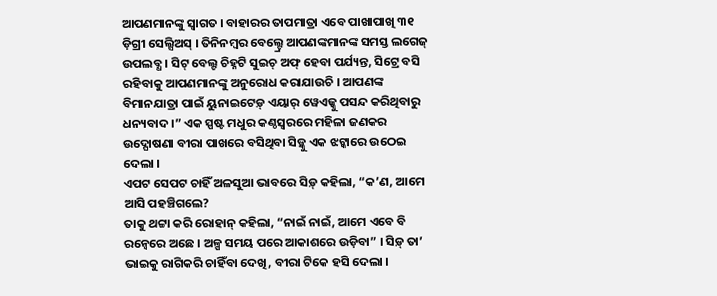ଆପଣମାନଙ୍କୁ ସ୍ୱାଗତ । ବାହାରର ତାପମାତ୍ରା ଏବେ ପାଖାପାଖି ୩୧ ଡ଼ିଗ୍ରୀ ସେଲ୍ସିଅସ୍ । ତିନିନମ୍ବର ବେଲ୍ଟ୍ରେ ଆପଣଙ୍କମାନଙ୍କ ସମସ୍ତ ଲଗେଜ୍ ଉପଲବ୍ଧ । ସିଟ୍ ବେଲ୍ଟ ଚିହ୍ନଟି ସୁଇଚ୍ ଅଫ୍ ହେବା ପର୍ଯ୍ୟନ୍ତ, ସିଟ୍ରେ ବସି ରହିବାକୁ ଆପଣମାନଙ୍କୁ ଅନୁରୋଧ କରାଯାଉଚି । ଆପଣଙ୍କ ବିମାନଯାତ୍ରା ପାଇଁ ୟୁନାଇଟେଡ଼୍ ଏୟାର୍ ୱେଏଜ୍କୁ ପସନ୍ଦ କରିଥିବାରୁ ଧନ୍ୟବାଦ ।” ଏକ ସ୍ପଷ୍ଟ ମଧୁର କଣ୍ଠସ୍ୱରରେ ମହିଳା ଜଣକର ଉଦ୍ଘୋଷଣା ବୀରା ପାଖରେ ବସିଥିବା ସିଡ଼୍କୁ ଏକ ଝଟ୍କାରେ ଉଠେଇ ଦେଲା ।
ଏପଟ ସେପଟ ଚାହିଁ ଅଳସୁଆ ଭାବରେ ସିଡ଼୍ କହିଲା, “କ’ଣ, ଆମେ ଆସି ପହଞ୍ଚିଗଲେ?
ତାକୁ ଥଟ୍ଟା କରି ରୋହାନ୍ କହିଲା, “ନାଇଁ ନାଇଁ, ଆମେ ଏବେ ବି ରନ୍ୱେରେ ଅଛେ । ଅଳ୍ପ ସମୟ ପରେ ଆକାଶରେ ଉଡ଼ିବା” । ସିଡ଼୍ ତା’ ଭାଇକୁ ରାଗିକରି ଚାହିଁବା ଦେଖି, ବୀରା ଟିକେ ହସି ଦେଲା ।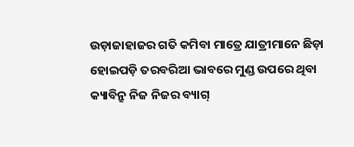ଉଡ଼ାଜାହାଜର ଗତି କମିବା ମାତ୍ରେ ଯାତ୍ରୀମାନେ ଛିଡ଼ା ହୋଇପଡ଼ି ତରବରିଆ ଭାବରେ ମୁଣ୍ଡ ଉପରେ ଥିବା କ୍ୟାବିନ୍ରୁ ନିଜ ନିଜର ବ୍ୟାଗ୍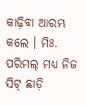କାଢ଼ିବା ଆରମ୍ଭ କଲେ । ମିଃ. ପରିମଲ୍ ମଧ୍ୟ ନିଜ ସିଟ୍ ଛାଡ଼ି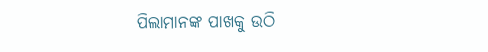ପିଲାମାନଙ୍କ ପାଖକୁ ଉଠି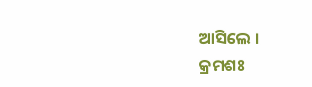ଆସିଲେ ।
କ୍ରମଶଃ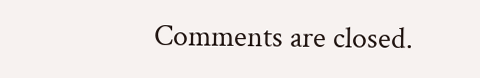Comments are closed.